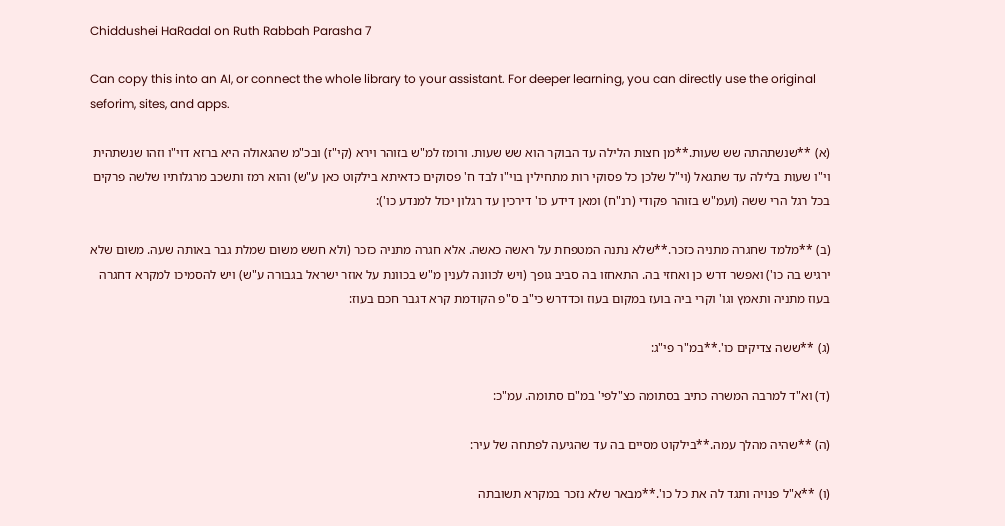Chiddushei HaRadal on Ruth Rabbah Parasha 7

Can copy this into an AI, or connect the whole library to your assistant. For deeper learning, you can directly use the original seforim, sites, and apps.

(א) **שנשתהתה שש שעות.**מן חצות הלילה עד הבוקר הוא שש שעות. ורומז למ"ש בזוהר וירא (קי"ז) ובכ"מ שהגאולה היא ברזא דוי"ו וזהו שנשתהית וי"ו שעות בלילה עד שתגאל (וי"ל שלכן כל פסוקי רות מתחילין בוי"ו לבד ח' פסוקים כדאיתא בילקוט כאן ע"ש) והוא רמז ותשכב מרגלותיו שלשה פרקים בכל רגל הרי ששה (ועמ"ש בזוהר פקודי (רנ"ח) ומאן דידע כו' דירכין עד רגלון יכול למנדע כו'):

(ב) **מלמד שחגרה מתניה כזכר.**שלא נתנה המטפחת על ראשה כאשה. אלא חגרה מתניה כזכר (ולא חשש משום שמלת גבר באותה שעה. משום שלא ירגיש בה כו') ואפשר דרש כן ואחזי בה. התאחזו בה סביב גופך (ויש לכוונה לענין מ"ש בכוונת על אוזר ישראל בגבורה ע"ש) ויש להסמיכו למקרא דחגרה בעוז מתניה ותאמץ וגו' וקרי ביה בועז במקום בעוז וכדדרש כי"ב ס"פ הקודמת קרא דגבר חכם בעוז:

(ג) **ששה צדיקים כו'.**במ"ר פי"ג:

(ד) וא"ד למרבה המשרה כתיב בסתומה כצ"לפי' במ"ם סתומה. עמ"כ:

(ה) **שהיה מהלך עמה.**בילקוט מסיים בה עד שהגיעה לפתחה של עיר:

(ו) **א"ל פנויה ותגד לה את כל כו'.**מבאר שלא נזכר במקרא תשובתה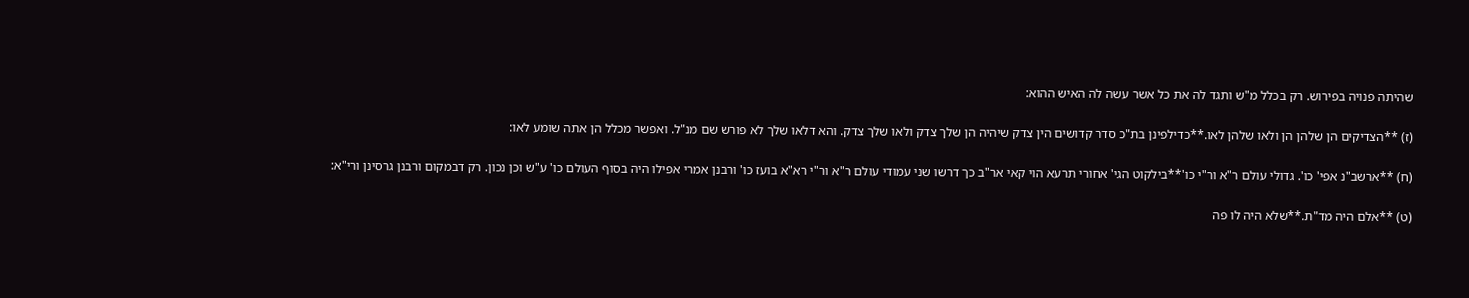שהיתה פנויה בפירוש. רק בכלל מ"ש ותגד לה את כל אשר עשה לה האיש ההוא:

(ז) **הצדיקים הן שלהן הן ולאו שלהן לאו.**כדילפינן בת"כ סדר קדושים הין צדק שיהיה הן שלך צדק ולאו שלך צדק. והא דלאו שלך לא פורש שם מנ"ל. ואפשר מכלל הן אתה שומע לאו:

(ח) **ארשב"נ אפי' כו'. גדולי עולם ר"א ור"י כו'**בילקוט הגי' אחורי תרעא הוי קאי אר"ב כך דרשו שני עמודי עולם ר"א ור"י רא"א בועז כו' ורבנן אמרי אפילו היה בסוף העולם כו' ע"ש וכן נכון. רק דבמקום ורבנן גרסינן ורי"א:

(ט) **אלם היה מד"ת.**שלא היה לו פה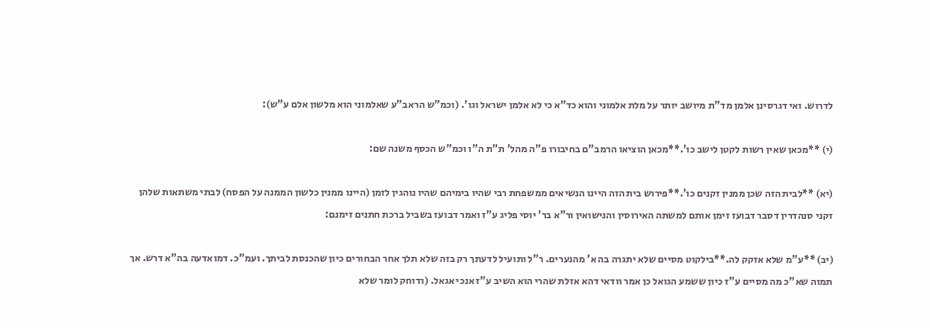לדרוש. ואי דגרסינן אלמן מד"ת מיושב יותר על מלת אלמוני והוא כד"א כי לא אלמן ישראל וגו'. (וכמ"ש הראב"ע שאלמוני הוא מלשון אלם ע"ש):

(י) **מכאן שאין רשות לקטן לישב כו'.**מכאן הוציאו הרמב"ם בחיבורו פ"ה מהל' ת"ת ה"ו וכמ"ש הכסף משנה שם:

(יא) **לבית הזה שכן ממנין זקנים כו'.**פירוש בית הזה היינו הנשיאים ממשפחת רבי שהיו בימיהם שהיו נוהגין לזמן (היינו ממנין כלשון הממנה על הפסח) לבתי משתאות שלהן זקני סנהדרין דסבר דבועז זימן אותם למשתה האירוסין והנישואין ור"א בר' יוסי פליג ע"ז ואמר דבועז בשביל ברכת חתנים זימנם:

(יב) **ע"מ שלא אזקק לה.**בילקוט מסיים שלא יתגרה בה א' מהנערים. ר"ל ותועיל לדעתך רק בזה שלא תלך אחר הבחורים כיון שהכנסת לביתך. ועמ"כ. דמואדעה בה"א דרש. אך תמוה שא"כ מה מסיים ע"ז כיון ששמע הגואל כן אמר וודאי דהא אזלת שהרי הוא השיב ע"ז אנכי אגאל. (ודוחק לומר שלא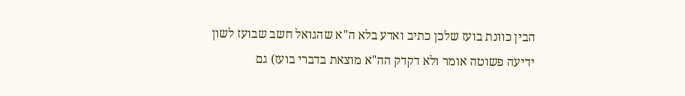הבין כוונת בועז שלכן כתיב ואדע בלא ה"א שהגואל חשב שבועז לשון ידיעה פשוטה אומר ולא דקדק הה"א מוצאת בדברי בועז) גם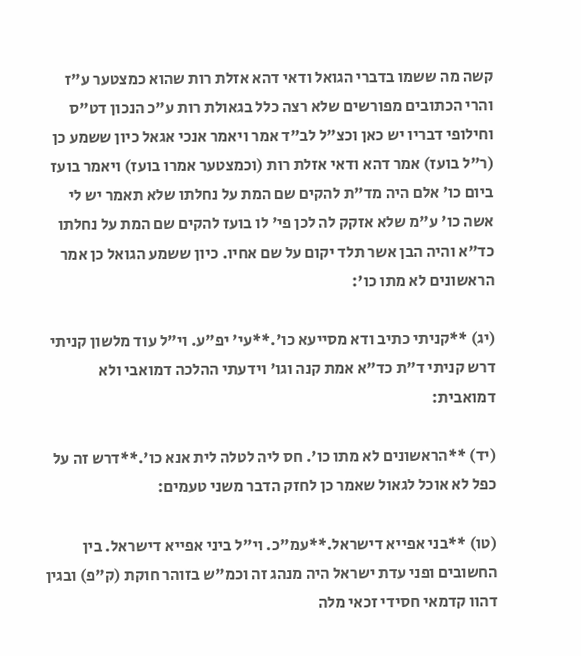קשה מה ששמו בדברי הגואל ודאי דהא אזלת רות שהוא כמצטער ע"ז והרי הכתובים מפורשים שלא רצה כלל בגאולת רות ע"כ הנכון דט"ס וחילופי דבריו יש כאן וכצ"ל לב"ד אמר ויאמר אנכי אגאל כיון ששמע כן (ר"ל בועז) אמר דהא ודאי אזלת רות (וכמצטער אמרו בועז) ויאמר בועז ביום כו' אלם היה מד"ת להקים שם המת על נחלתו שלא תאמר יש לי אשה כו' ע"מ שלא אזקק לה לכן פי' לו בועז להקים שם המת על נחלתו כד"א והיה הבן אשר תלד יקום על שם אחיו. כיון ששמע הגואל כן אמר הראשונים לא מתו כו':

(יג) **קניתי כתיב ודא מסייעא כו'.**עי' יפ"ע. וי"ל עוד מלשון קניתי דרש קניתי ד"ת כד"א אמת קנה וגו' וידעתי ההלכה דמואבי ולא דמואבית:

(יד) **הראשונים לא מתו כו'. חס ליה לטלה לית אנא כו'.**דרש זה על כפל לא אוכל לגאול שאמר כן לחזק הדבר משני טעמים:

(טו) **בני אפייא דישראל.**עמ"כ. וי"ל ביני אפייא דישראל. בין החשובים ופני עדת ישראל היה מנהג זה וכמ"ש בזוהר חוקת (ק"פ) ובגין דהוו קדמאי חסידי זכאי מלה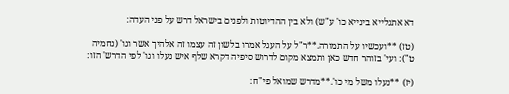דא אתגלייא בינייא כו' ע"ש) ולא בין ההדיוטות ולפנים בישראל דרש על פני העדה:

(טז) **ועכשיו על התמורה.**ר"ל על העגל אמרו בלשון זה עצמו זה אלהיך אשר וגו' (נחמיה ט"): ועי' בזוהר חדש כאן ותמצא מקום לדרוש סיפיה דקרא שלף איש נעלו וגו' לפי הדרש' הזו:

(יז) **נעלו משל מי כו'.**מדרש שמואל פי"ח: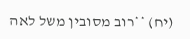(יח) **רוב מסובין משל לאה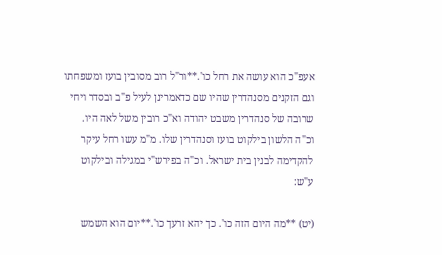אעפ"כ הוא עושה את רחל כו'.**ור"ל רוב מסובין בועז ומשפחתו וגם הזקנים מסנהדרין שהיו שם כדאמרינן לעיל פ"ב ובסדר ויחי שרובה של סנהדרין משבט יהודה וא"כ רובין משל לאה היו. וכ"ה הלשון בילקוט בועז וסנהדרין שלו. מ"מ עשו רחל עיקר להקדימה לבנין בית ישראל. וכ"ה בפירש"י במגילה ובילקוט ע"ש:

(יט) **מה היום הזה כו'. כך יהא זרעך כו'.**יום הוא השמש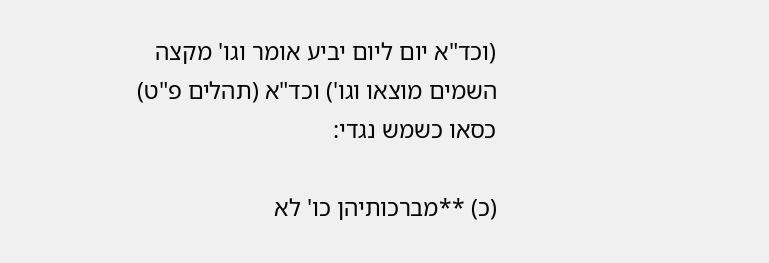(וכד"א יום ליום יביע אומר וגו' מקצה השמים מוצאו וגו') וכד"א (תהלים פ"ט) כסאו כשמש נגדי:

(כ) **מברכותיהן כו' לא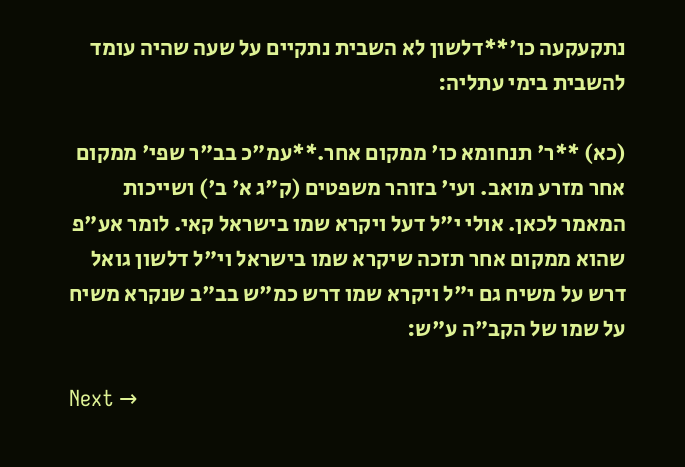נתקעקעה כו'**דלשון לא השבית נתקיים על שעה שהיה עומד להשבית בימי עתליה:

(כא) **ר' תנחומא כו' ממקום אחר.**עמ"כ בב"ר שפי' ממקום אחר מזרע מואב. ועי' בזוהר משפטים (ק"ג א' ב') ושייכות המאמר לכאן. אולי י"ל דעל ויקרא שמו בישראל קאי. לומר אע"פ שהוא ממקום אחר תזכה שיקרא שמו בישראל וי"ל דלשון גואל דרש על משיח גם י"ל ויקרא שמו דרש כמ"ש בב"ב שנקרא משיח על שמו של הקב"ה ע"ש:

Next →